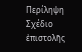Περίληψη
Σχέδιο ἐπιστολῆς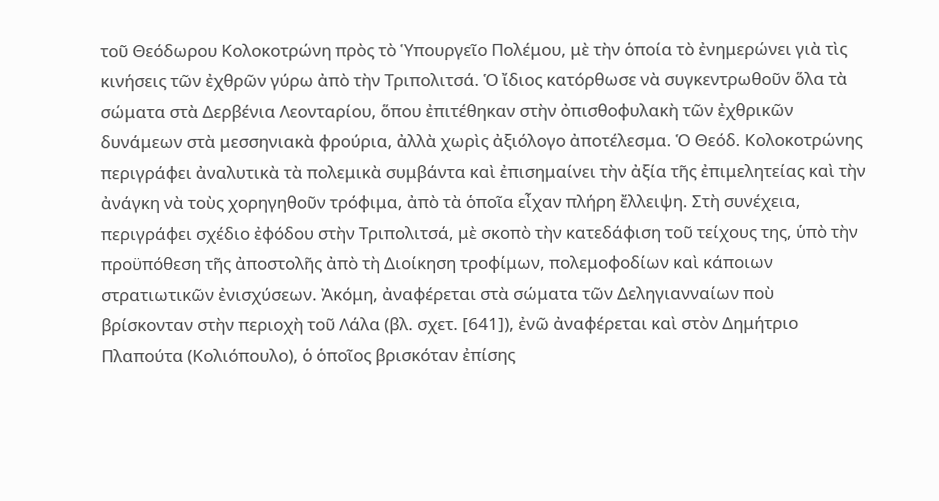τοῦ Θεόδωρου Κολοκοτρώνη πρὸς τὸ Ὑπουργεῖο Πολέμου, μὲ τὴν ὁποία τὸ ἐνημερώνει γιὰ τὶς κινήσεις τῶν ἐχθρῶν γύρω ἀπὸ τὴν Τριπολιτσά. Ὁ ἴδιος κατόρθωσε νὰ συγκεντρωθοῦν ὅλα τὰ σώματα στὰ Δερβένια Λεονταρίου, ὅπου ἐπιτέθηκαν στὴν ὀπισθοφυλακὴ τῶν ἐχθρικῶν δυνάμεων στὰ μεσσηνιακὰ φρούρια, ἀλλὰ χωρὶς ἀξιόλογο ἀποτέλεσμα. Ὁ Θεόδ. Κολοκοτρώνης περιγράφει ἀναλυτικὰ τὰ πολεμικὰ συμβάντα καὶ ἐπισημαίνει τὴν ἀξία τῆς ἐπιμελητείας καὶ τὴν ἀνάγκη νὰ τοὺς χορηγηθοῦν τρόφιμα, ἀπὸ τὰ ὁποῖα εἶχαν πλήρη ἔλλειψη. Στὴ συνέχεια, περιγράφει σχέδιο ἐφόδου στὴν Τριπολιτσά, μὲ σκοπὸ τὴν κατεδάφιση τοῦ τείχους της, ὑπὸ τὴν προϋπόθεση τῆς ἀποστολῆς ἀπὸ τὴ Διοίκηση τροφίμων, πολεμοφοδίων καὶ κάποιων στρατιωτικῶν ἐνισχύσεων. Ἀκόμη, ἀναφέρεται στὰ σώματα τῶν Δεληγιανναίων ποὺ βρίσκονταν στὴν περιοχὴ τοῦ Λάλα (βλ. σχετ. [641]), ἐνῶ ἀναφέρεται καὶ στὸν Δημήτριο Πλαπούτα (Κολιόπουλο), ὁ ὁποῖος βρισκόταν ἐπίσης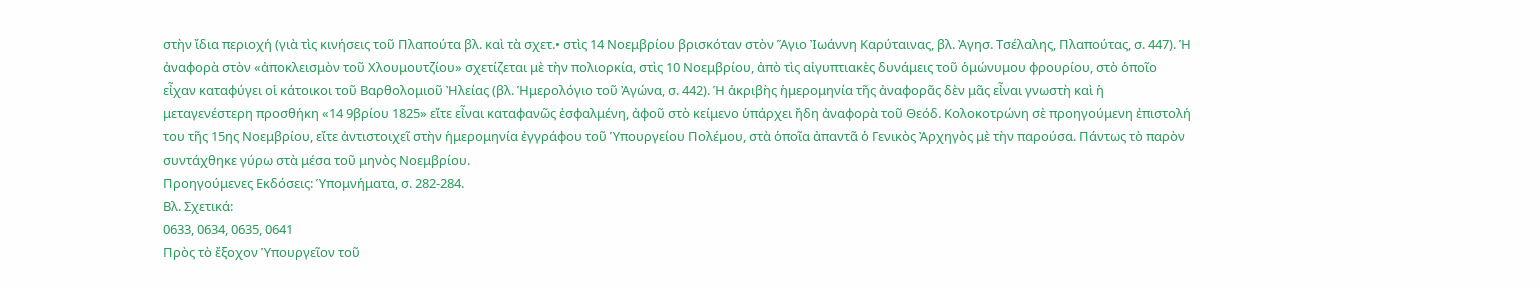στὴν ἴδια περιοχή (γιὰ τὶς κινήσεις τοῦ Πλαπούτα βλ. καὶ τὰ σχετ.• στὶς 14 Νοεμβρίου βρισκόταν στὸν Ἅγιο Ἰωάννη Καρύταινας, βλ. Ἀγησ. Τσέλαλης, Πλαπούτας, σ. 447). Ἡ ἀναφορὰ στὸν «ἀποκλεισμὸν τοῦ Χλουμουτζίου» σχετίζεται μὲ τὴν πολιορκία, στὶς 10 Νοεμβρίου, ἀπὸ τὶς αἰγυπτιακὲς δυνάμεις τοῦ ὁμώνυμου φρουρίου, στὸ ὁποῖο εἶχαν καταφύγει οἱ κάτοικοι τοῦ Βαρθολομιοῦ Ἠλείας (βλ. Ἡμερολόγιο τοῦ Ἀγώνα, σ. 442). Ἡ ἀκριβὴς ἡμερομηνία τῆς ἀναφορᾶς δὲν μᾶς εἶναι γνωστὴ καὶ ἡ μεταγενέστερη προσθήκη «14 9βρίου 1825» εἴτε εἶναι καταφανῶς ἐσφαλμένη, ἀφοῦ στὸ κείμενο ὑπάρχει ἤδη ἀναφορὰ τοῦ Θεόδ. Κολοκοτρώνη σὲ προηγούμενη ἐπιστολή του τῆς 15ης Νοεμβρίου, εἴτε ἀντιστοιχεῖ στὴν ἡμερομηνία ἐγγράφου τοῦ Ὑπουργείου Πολέμου, στὰ ὁποῖα ἀπαντᾶ ὁ Γενικὸς Ἀρχηγὸς μὲ τὴν παρούσα. Πάντως τὸ παρὸν συντάχθηκε γύρω στὰ μέσα τοῦ μηνὸς Νοεμβρίου.
Προηγούμενες Εκδόσεις: Ὑπομνήματα, σ. 282-284.
Βλ. Σχετικά:
0633, 0634, 0635, 0641
Πρὸς τὸ ἔξοχον Ὑπουργεῖον τοῦ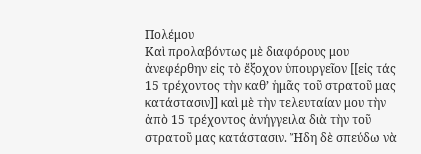Πολέμου
Καὶ προλαβόντως μὲ διαφόρους μου ἀνεφέρθην εἰς τὸ ἔξοχον ὑπουργεῖον [[εἰς τάς 15 τρέχοντος τὴν καθ’ ἡμᾶς τοῦ στρατοῦ μας κατάστασιν]] καὶ μὲ τὴν τελευταίαν μου τὴν ἀπὸ 15 τρέχοντος ἀνήγγειλα διὰ τὴν τοῦ στρατοῦ μας κατάστασιν. Ἤδη δὲ σπεύδω νὰ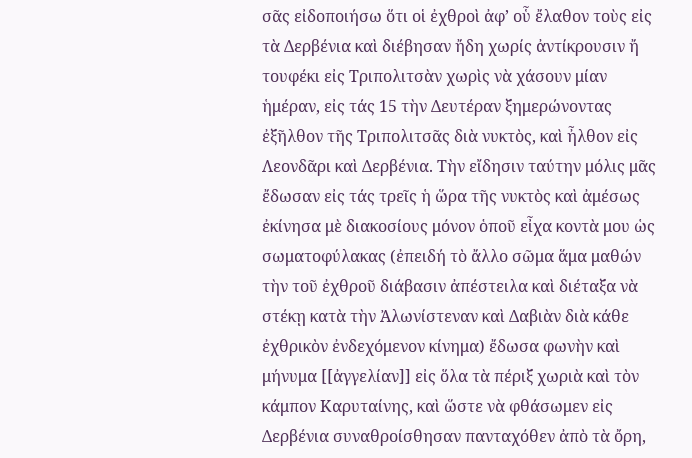σᾶς εἰδοποιήσω ὅτι οἱ ἐχθροὶ ἀφ’ οὗ ἔλαθον τοὺς εἰς τὰ Δερβένια καὶ διέβησαν ἤδη χωρίς ἀντίκρουσιν ἤ τουφέκι εἰς Τριπολιτσὰν χωρὶς νὰ χάσουν μίαν ἡμέραν, εἰς τάς 15 τὴν Δευτέραν ξημερώνοντας ἐξῆλθον τῆς Τριπολιτσᾶς διὰ νυκτὸς, καὶ ἦλθον εἰς Λεονδᾶρι καὶ Δερβένια. Τὴν εἴδησιν ταύτην μόλις μᾶς ἔδωσαν εἰς τάς τρεῖς ἡ ὥρα τῆς νυκτὸς καὶ ἀμέσως ἐκίνησα μὲ διακοσίους μόνον ὁποῦ εἶχα κοντὰ μου ὡς σωματοφύλακας (ἐπειδή τὸ ἄλλο σῶμα ἅμα μαθών τὴν τοῦ ἐχθροῦ διάβασιν ἀπέστειλα καὶ διέταξα νὰ στέκῃ κατὰ τὴν Ἀλωνίστεναν καὶ Δαβιὰν διὰ κάθε ἐχθρικὸν ἐνδεχόμενον κίνημα) ἔδωσα φωνὴν καὶ μήνυμα [[ἀγγελίαν]] εἰς ὅλα τὰ πέριξ χωριὰ καὶ τὸν κάμπον Καρυταίνης, καὶ ὥστε νὰ φθάσωμεν εἰς Δερβένια συναθροίσθησαν πανταχόθεν ἀπὸ τὰ ὄρη,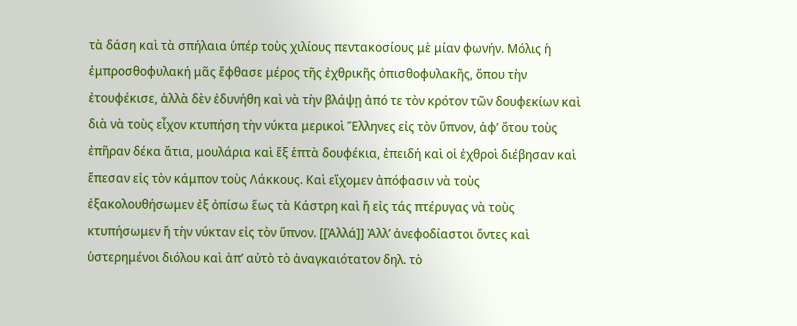τὰ δάση καὶ τὰ σπήλαια ὑπέρ τοὺς χιλίους πεντακοσίους μὲ μίαν φωνήν. Μόλις ἡ ἐμπροσθοφυλακή μᾶς ἔφθασε μέρος τῆς ἐχθρικῆς ὀπισθοφυλακῆς, ὅπου τὴν ἐτουφέκισε, ἀλλὰ δὲν ἐδυνήθη καὶ νὰ τὴν βλάψῃ ἀπό τε τὸν κρότον τῶν δουφεκίων καὶ διὰ νὰ τοὺς εἶχον κτυπήση τὴν νύκτα μερικοὶ Ἕλληνες εἰς τὸν ὕπνον, ἀφ’ ὅτου τοὺς ἐπῆραν δέκα ἄτια, μουλάρια καὶ ἕξ ἑπτὰ δουφέκια, ἐπειδή καὶ οἱ ἐχθροὶ διέβησαν καὶ ἔπεσαν εἰς τὸν κάμπον τοὺς Λάκκους. Καὶ εἴχομεν ἀπόφασιν νὰ τοὺς ἐξακολουθήσωμεν ἐξ ὀπίσω ἕως τὰ Κάστρη καὶ ἤ εἰς τάς πτέρυγας νὰ τοὺς κτυπήσωμεν ἤ τὴν νύκταν εἰς τὸν ὕπνον. [[Ἀλλά]] Ἀλλ’ ἀνεφοδίαστοι ὄντες καὶ ὑστερημένοι διόλου καὶ ἀπ’ αὐτὸ τὸ ἀναγκαιότατον δηλ. τὸ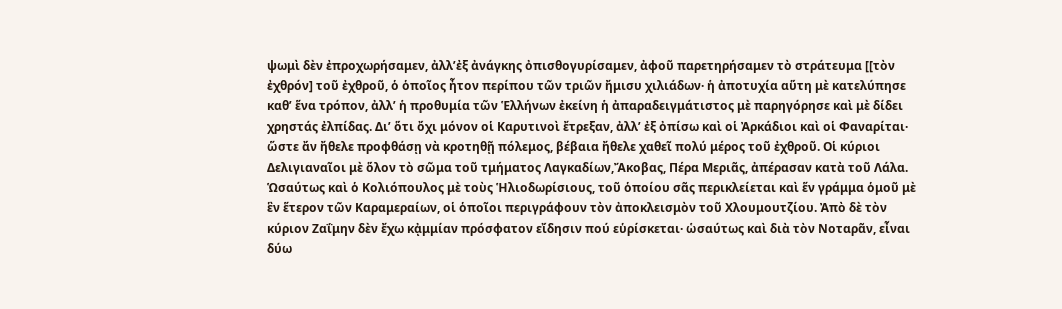ψωμὶ δὲν ἐπροχωρήσαμεν, ἀλλ’ἐξ ἀνάγκης ὀπισθογυρίσαμεν, ἀφοῦ παρετηρήσαμεν τὸ στράτευμα [[τὸν ἐχθρόν] τοῦ ἐχθροῦ, ὁ ὁποῖος ἦτον περίπου τῶν τριῶν ἤμισυ χιλιάδων· ἡ ἀποτυχία αὕτη μὲ κατελύπησε καθ’ ἕνα τρόπον, ἀλλ’ ἡ προθυμία τῶν Ἑλλήνων ἐκείνη ἡ ἀπαραδειγμάτιστος μὲ παρηγόρησε καὶ μὲ δίδει χρηστάς ἐλπίδας. Δι’ ὅτι ὄχι μόνον οἱ Καρυτινοὶ ἔτρεξαν, ἀλλ’ ἐξ ὀπίσω καὶ οἱ Ἀρκάδιοι καὶ οἱ Φαναρίται· ὥστε ἄν ἤθελε προφθάσῃ νὰ κροτηθῇ πόλεμος, βέβαια ἤθελε χαθεῖ πολύ μέρος τοῦ ἐχθροῦ. Οἱ κύριοι Δελιγιαναῖοι μὲ ὅλον τὸ σῶμα τοῦ τμήματος Λαγκαδίων,Ἄκοβας, Πέρα Μεριᾶς, ἀπέρασαν κατὰ τοῦ Λάλα. Ὡσαύτως καὶ ὁ Κολιόπουλος μὲ τοὺς Ἡλιοδωρίσιους, τοῦ ὁποίου σᾶς περικλείεται καὶ ἕν γράμμα ὁμοῦ μὲ ἓν ἕτερον τῶν Καραμεραίων, οἱ ὁποῖοι περιγράφουν τὸν ἀποκλεισμὸν τοῦ Χλουμουτζίου. Ἀπὸ δὲ τὸν κύριον Ζαΐμην δὲν ἔχω κᾀμμίαν πρόσφατον εἴδησιν πού εὑρίσκεται· ὡσαύτως καὶ διὰ τὸν Νοταρᾶν, εἶναι δύω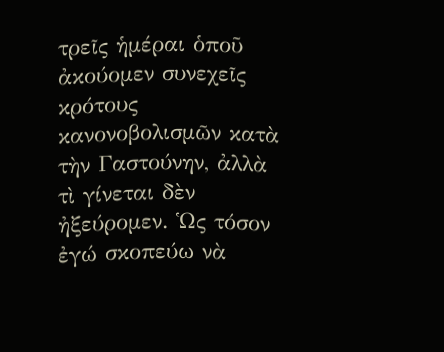τρεῖς ἡμέραι ὁποῦ ἀκούομεν συνεχεῖς κρότους κανονοβολισμῶν κατὰ τὴν Γαστούνην, ἀλλὰ τὶ γίνεται δὲν ἠξεύρομεν. Ὡς τόσον ἐγώ σκοπεύω νὰ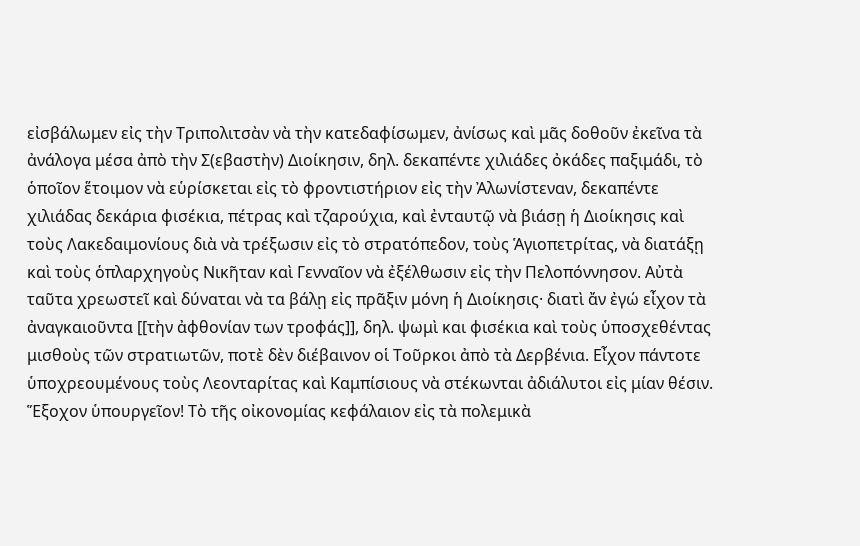εἰσβάλωμεν εἰς τὴν Τριπολιτσὰν νὰ τὴν κατεδαφίσωμεν, ἀνίσως καὶ μᾶς δοθοῦν ἐκεῖνα τὰ ἀνάλογα μέσα ἀπὸ τὴν Σ(εβαστὴν) Διοίκησιν, δηλ. δεκαπέντε χιλιάδες ὀκάδες παξιμάδι, τὸ ὁποῖον ἕτοιμον νὰ εὑρίσκεται εἰς τὸ φροντιστήριον εἰς τὴν Ἀλωνίστεναν, δεκαπέντε χιλιάδας δεκάρια φισέκια, πέτρας καὶ τζαρούχια, καὶ ἐνταυτῷ νὰ βιάσῃ ἡ Διοίκησις καὶ τοὺς Λακεδαιμονίους διὰ νὰ τρέξωσιν εἰς τὸ στρατόπεδον, τοὺς Ἁγιοπετρίτας, νὰ διατάξῃ καὶ τοὺς ὁπλαρχηγοὺς Νικῆταν καὶ Γενναῖον νὰ ἐξέλθωσιν εἰς τὴν Πελοπόννησον. Αὐτὰ ταῦτα χρεωστεῖ καὶ δύναται νὰ τα βάλῃ εἰς πρᾶξιν μόνη ἡ Διοίκησις· διατὶ ἄν ἐγώ εἶχον τὰ ἀναγκαιοῦντα [[τὴν ἀφθονίαν των τροφάς]], δηλ. ψωμὶ και φισέκια καὶ τοὺς ὑποσχεθέντας μισθοὺς τῶν στρατιωτῶν, ποτὲ δὲν διέβαινον οἱ Τοῦρκοι ἀπὸ τὰ Δερβένια. Εἶχον πάντοτε ὑποχρεουμένους τοὺς Λεονταρίτας καὶ Καμπίσιους νὰ στέκωνται ἀδιάλυτοι εἰς μίαν θέσιν.
Ἕξοχον ὑπουργεῖον! Τὸ τῆς οἰκονομίας κεφάλαιον εἰς τὰ πολεμικὰ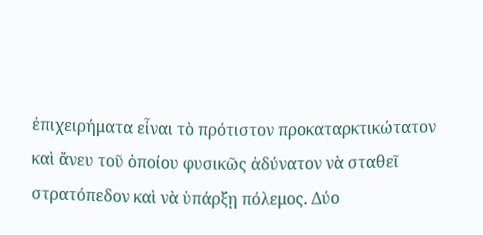ἐπιχειρήματα εἶναι τὸ πρότιστον προκαταρκτικώτατον καὶ ἄνευ τοῦ ὁποίου φυσικῶς ἀδύνατον νὰ σταθεῖ στρατόπεδον καὶ νὰ ὑπάρξῃ πόλεμος. Δύο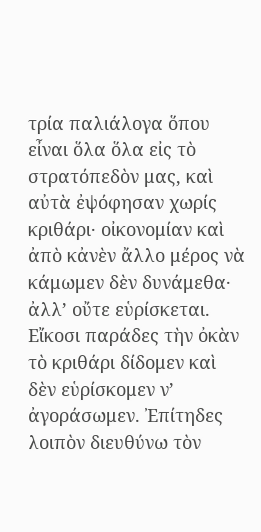τρία παλιάλογα ὅπου εἶναι ὅλα ὅλα εἰς τὸ στρατόπεδὸν μας, καὶ αὐτὰ ἐψόφησαν χωρίς κριθάρι· οἰκονομίαν καὶ ἀπὸ κἀνὲν ἄλλο μέρος νὰ κάμωμεν δὲν δυνάμεθα· ἀλλ’ οὔτε εὑρίσκεται. Εἴκοσι παράδες τὴν ὀκὰν τὸ κριθάρι δίδομεν καὶ δὲν εὑρίσκομεν ν’ ἀγοράσωμεν. Ἐπίτηδες λοιπὸν διευθύνω τὸν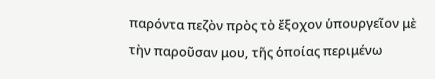παρόντα πεζὸν πρὸς τὸ ἔξοχον ὑπουργεῖον μὲ τὴν παροῦσαν μου, τῆς ὁποίας περιμένω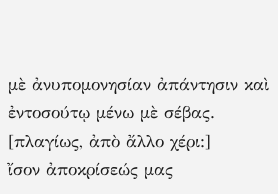μὲ ἀνυπομονησίαν ἀπάντησιν καὶ ἐντοσούτῳ μένω μὲ σέβας.
[πλαγίως, ἀπὸ ἄλλο χέρι:]
ἴσον ἀποκρίσεώς μας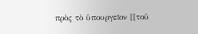πρὸς τὸ ὑπουργεῖον [[τοῦ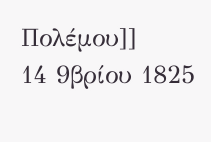Πολέμου]]
14 9βρίου 1825